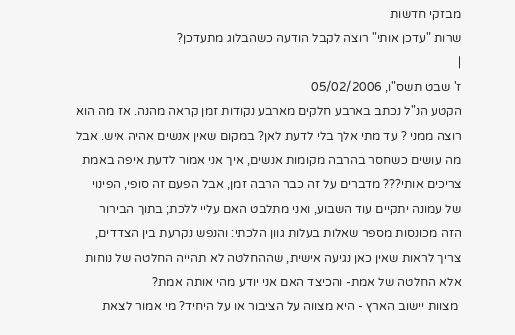מבזקי חדשות
שרות "עדכן אותי" רוצה לקבל הודעה כשהבלוג מתעדכן?
|
ז' שבט תשס"ו, 05/02/2006
הקטע הנ"ל נכתב בארבע חלקים מארבע נקודות זמן קראה מהנה. אז מה הוא רוצה ממני ? עד מתי אלך בלי לדעת לאן? במקום שאין אנשים אהיה איש. אבל מה עושים כשחסר בהרבה מקומות אנשים, איך אני אמור לדעת איפה באמת צריכים אותי??? מדברים על זה כבר הרבה זמן, אבל הפעם זה סופי, הפינוי של עמונה יתקיים עוד השבוע, ואני מתלבט האם עליי ללכת; בתוך הבירור הזה מכונסות מספר שאלות בעלות גוון הלכתי: והנפש נקרעת בין הצדדים, צריך לראות שאין כאן נגיעה אישית, שההחלטה לא תהייה החלטה של נוחות אלא החלטה של אמת- והכיצד האם אני יודע מהי אותה אמת?
 מצוות יישוב הארץ - היא מצווה על הציבור או על היחיד? מי אמור לצאת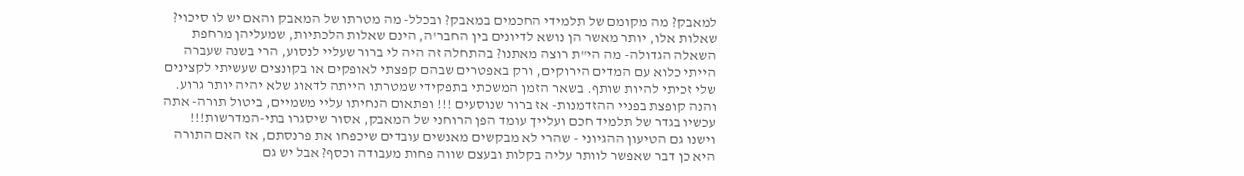למאבק? מה מקומם של תלמידי החכמים במאבק? ובכלל- מה מטרתו של המאבק והאם יש לו סיכוי? שאלות אלו, יותר מאשר הן נושא לדיונים בין החבר'ה, הינם שאלות הלכתיות, שמעליהן מרחפת השאלה הגדולה- מה הי"ת רוצה מאתנו? בהתחלה זה היה לי ברור שעליי לנסוע, הרי בשנה שעברה הייתי כלוא עם המדים הירוקים, ורק באפטרים שבהם קפצתי לאופקים או בקונצים שעשיתי לקצינים שלי זכיתי להיות שותף. בשאר הזמן המשכתי בתפקידי שמטרתו הייתה לדאוג שלא יהיה יותר גרוע. והנה קופצת בפניי ההזדמנות- אז ברור שנוסעים !!! ופתאום הנחיתו עליי משמיים, ביטול תורה- אתה עכשיו בגדר של תלמיד חכם ועלייך עומד הפן הרוחני של המאבק, אסור שיסגרו בתי-המדרשות!!! וישנו גם הטיעון ההגיוני - שהרי לא מבקשים מאנשים עובדים שיכפחו את פרנסתם, אז האם התורה היא כן דבר שאפשר לוותר עליה בקלות ובעצם שווה פחות מעבודה וכסף? אבל יש גם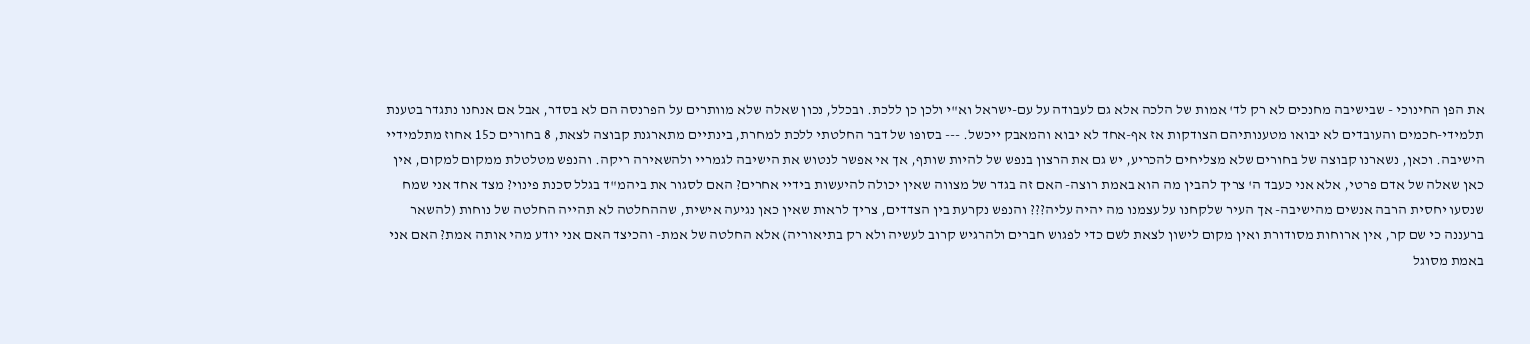את הפן החינוכי - שבישיבה מחנכים לא רק לד' אמות של הלכה אלא גם לעבודה על עם-ישראל וא"י ולכן כן ללכת. ובכלל, נכון שאלה שלא מוותרים על הפרנסה הם לא בסדר, אבל אם אנחנו נתגדר בטענת תלמידי-חכמים והעובדים לא יבואו מטענותיהם הצודקות אז אף-אחד לא יבוא והמאבק ייכשל. --- בסופו של דבר החלטתי ללכת למחרת, בינתיים מתארגנת קבוצה לצאת, 8 בחורים כ15 אחוז מתלמידיי הישיבה. וכאן, נשארנו קבוצה של בחורים שלא מצליחים להכריע, יש גם את הרצון בנפש של להיות שותף, אך אי אפשר לנטוש את הישיבה לגמריי ולהשאירה ריקה. והנפש מטלטלת ממקום למקום, אין כאן שאלה של אדם פרטי, אלא אני כעבד ה' צריך להבין מה הוא באמת רוצה- האם זה בגדר של מצווה שאין יכולה להיעשות בידיי אחרים? האם לסגור את ביהמ"ד בגלל סכנת פינוי? מצד אחד אני שמח שנסעו יחסית הרבה אנשים מהישיבה- אך העיר שלקחנו על עצמנו מה יהיה עליה??? והנפש נקרעת בין הצדדים, צריך לראות שאין כאן נגיעה אישית, שההחלטה לא תהייה החלטה של נוחות (להשאר ברעננה כי שם קר, אין ארוחות מסודורת ואין מקום לישון לצאת לשם כדי לפגוש חברים ולהרגיש קרוב לעשיה ולא רק בתיאוריה) אלא החלטה של אמת- והכיצד האם אני יודע מהי אותה אמת? האם אני באמת מסוגל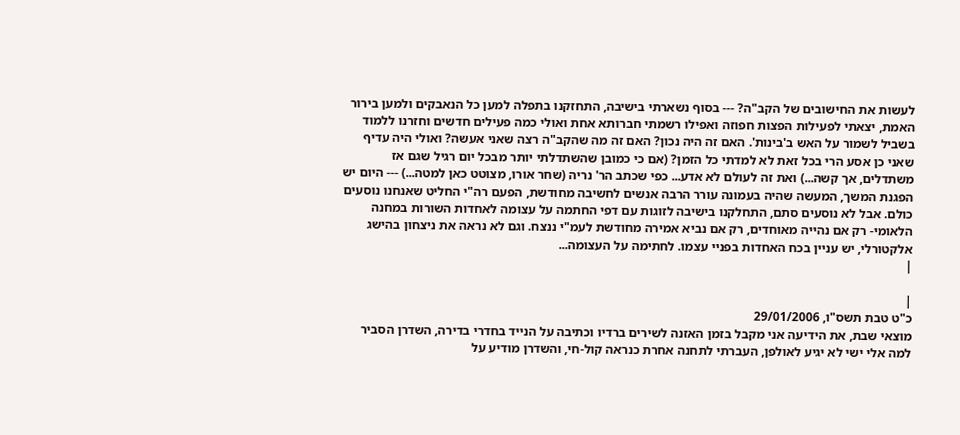לעשות את החישובים של הקב"ה? --- בסוף נשארתי בישיבה, התחזקנו בתפלה למען כל הנאבקים ולמען בירור האמת, יצאתי לפעילות הפצות חפוזה ואפילו רשמתי חברותא אחת ואולי כמה פעילים חדשים וחזרנו ללמוד בשביל לשמור על האש ב'בינות'. האם זה היה נכון? האם זה מה שהקב"ה רצה שאני אעשה? ואולי היה עדיף שאני כן אסע הרי בכל זאת לא למדתי כל הזמן? (אם כי כמובן שהשתדלתי יותר מבכל יום רגיל שגם אז משתדלים, אך קשה...) ואת זה לעולם לא אדע... כפי שכתב הר' נריה (שחר אורו, מצוטט כאן למטה...) --- היום יש הפגנת המשך, המעשה שהיה בעמונה עורר הרבה אנשים לחשיבה מחודשת, הפעם רה"י החליט שאנחנו נוסעים כולם. אבל לא נוסעים סתם, התחלקנו בישיבה לזוגות עם דפי החתמה על עצומה לאחדות השורות במחנה הלאומי- רק אם נהייה מאוחדים, רק אם נביא אמירה מחודשת לעמ"י ננצח. וגם לא נראה את ניצחון בהישג אלקטורלי, יש עניין בכח האחדות בפניי עצמו. לחתימה על העצומה...
|

|
כ"ט טבת תשס"ו, 29/01/2006
מוצאי שבת, את הידיעה אני מקבל בזמן האזנה לשירים ברדיו וכתיבה על הנייד בחדרי בדירה, השדרן הסביר למה אלי ישי לא יגיע לאולפן, העברתי לתחנה אחרת כנראה קול-חי, והשדרן מודיע על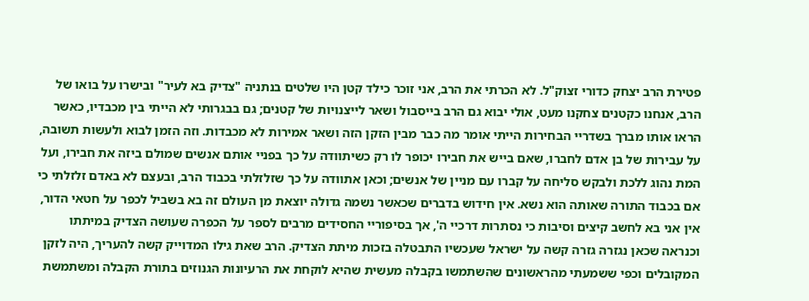פטירת הרב יצחק כדורי זצוק"ל. לא הכרתי את הרב, אני זוכר כילד קטן היו שלטים בנתניה "צדיק בא לעיר" ובישרו על בואו של הרב, אנחנו כקטנים צחקנו מעט, אולי יבוא גם הרב בייסבול ושאר לייצנויות של קטנים; גם בבגרותי לא הייתי בין מכבדיו, כאשר הראו אותו מברך בשדריי הבחירות הייתי אומר מה כבר מבין הזקן הזה ושאר אמירות לא מכבדות. וזה הזמן לבוא ולעשות תשובה, על עבירות של בן אדם לחברו, שאם בייש את חבירו יכופר לו רק כשיתוודה על כך בפניי אותם אנשים שמולם ביזה את חבירו, ועל המת נהוג ללכת ולבקש סליחה על קברו עם מניין של אנשים; וכאן אתוודה על כך שזלזלתי בכבוד הרב, ובעצם לא באדם זלזלתי כי אם בכבוד התורה שאותה הוא נשא. אין חידוש בדברים שכאשר נשמה גדולה יוצאת מן העולם זה בא בשביל לכפר על חטאי הדור, אין אני בא לחשב קיצים וסיבות כי נסתרות דרכיי ה', אך בסיפוריי החסידים מרבים לספר על הכפרה שעושה הצדיק במיתתו וכנראה שכאן נגזרה גזרה קשה על ישראל שעכשיו התבטלה בזכות מיתת הצדיק. הרב שאת גילו המדוייק קשה להעריך, היה לזקן המקובלים וכפי ששמעתי מהראשונים שהשתמשו בקבלה מעשית שהיא לוקחת את הרעיונות הגנוזים בתורת הקבלה ומשתמשת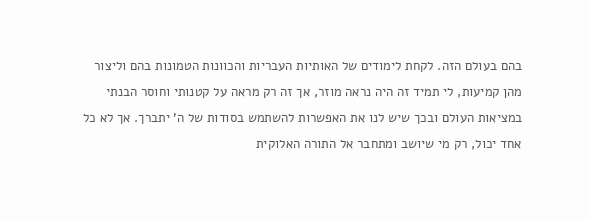בהם בעולם הזה. לקחת לימודים של האותיות העבריות והכוונות הטמונות בהם וליצור מהן קמיעות, לי תמיד זה היה נראה מוזר, אך זה רק מראה על קטנותי וחוסר הבנתי במציאות העולם ובכך שיש לנו את האפשרות להשתמש בסודות של ה' יתברך. אך לא כל אחד יכול, רק מי שיושב ומתחבר אל התורה האלוקית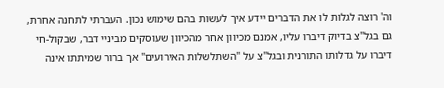וה' רוצה לגלות לו את הדברים יידע איך לעשות בהם שימוש נכון. העברתי לתחנה אחרת, גם בגל"צ בדיוק דיברו עליו, אמנם מכיוון אחר מהכיוון שעוסקים מביניי דבר, שבקול-חי דיברו על גדלותו התורנית ובגל"צ על "השתלשלות האירועים" אך ברור שמיתתו אינה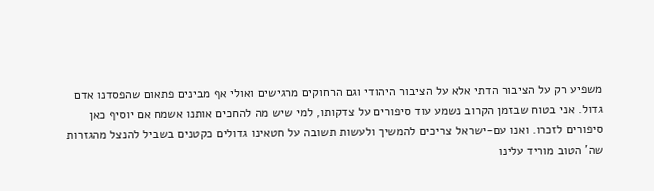משפיע רק על הציבור הדתי אלא על הציבור היהודי וגם הרחוקים מרגישים ואולי אף מבינים פתאום שהפסדנו אדם גדול. אני בטוח שבזמן הקרוב נשמע עוד סיפורים על צדקותו, למי שיש מה להחכים אותנו אשמח אם יוסיף כאן סיפורים לזכרו. ואנו עם-ישראל צריכים להמשיך ולעשות תשובה על חטאינו גדולים כקטנים בשביל להנצל מהגזרות שה' הטוב מוריד עלינו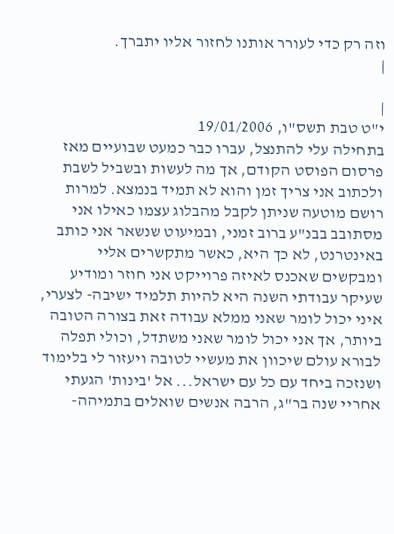וזה רק כדי לעורר אותנו לחזור אליו יתברך.
|

|
י"ט טבת תשס"ו, 19/01/2006
בתחילה עלי להתנצל, עברו כבר כמעט שבועיים מאז פרסום הפוסט הקודם, אך מה לעשות ובשביל לשבת ולכתוב אני צריך זמן והוא לא תמיד בנמצא. למרות רושם מוטעה שניתן לקבל מהבלוג עצמו כאילו אני מסתובב בבנ"ע ברוב זמני, ובמיעוט שנשאר אני כותב באינטרנט, לא כך היא, כאשר מתקשרים אליי ומבקשים שאכנס לאיזה פרוייקט אני חוזר ומודיע שעיקר עבודתי השנה היא להיות תלמיד ישיבה- לצערי, איני יכול לומר שאני ממלא עבודה זאת בצורה הטובה ביותר, אך אני יכול לומר שאני משתדל, וכולי תפלה לבורא עולם שיכוון את מעשיי לטובה ויעזור לי בלימוד ושנזכה ביחד עם כל עם ישראל... אל 'בינות' הגעתי אחריי שנה בר"ג, הרבה אנשים שואלים בתמיהה-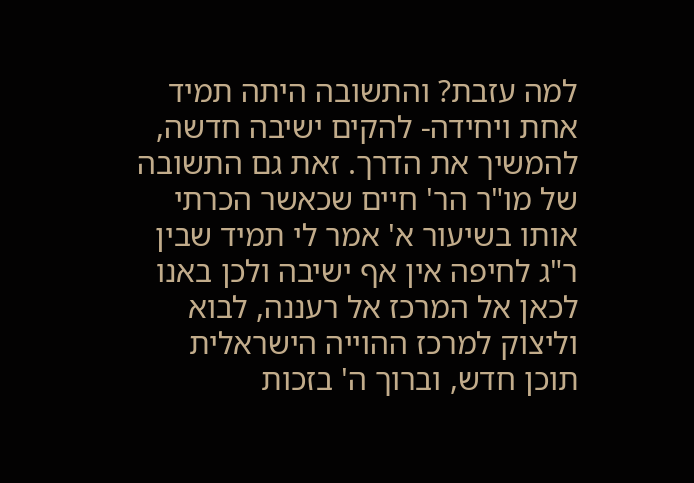למה עזבת? והתשובה היתה תמיד אחת ויחידה- להקים ישיבה חדשה, להמשיך את הדרך. זאת גם התשובה של מו"ר הר' חיים שכאשר הכרתי אותו בשיעור א' אמר לי תמיד שבין ר"ג לחיפה אין אף ישיבה ולכן באנו לכאן אל המרכז אל רעננה, לבוא וליצוק למרכז ההוייה הישראלית תוכן חדש, וברוך ה' בזכות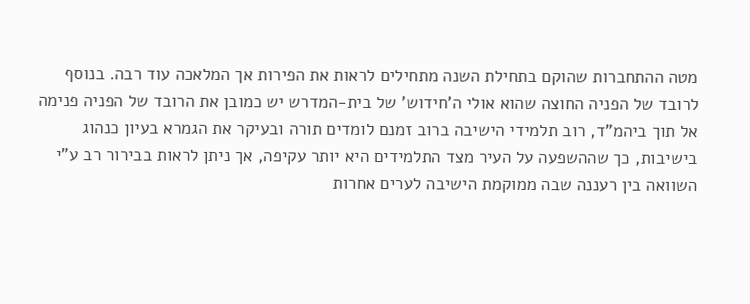מטה ההתחברות שהוקם בתחילת השנה מתחילים לראות את הפירות אך המלאכה עוד רבה. בנוסף לרובד של הפניה החוצה שהוא אולי ה'חידוש' של בית-המדרש יש כמובן את הרובד של הפניה פנימה אל תוך ביהמ"ד, רוב תלמידי הישיבה ברוב זמנם לומדים תורה ובעיקר את הגמרא בעיון כנהוג בישיבות, כך שההשפעה על העיר מצד התלמידים היא יותר עקיפה, אך ניתן לראות בבירור רב ע"י השוואה בין רעננה שבה ממוקמת הישיבה לערים אחרות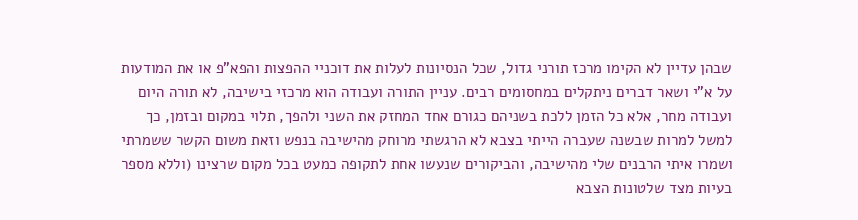שבהן עדיין לא הקימו מרכז תורני גדול, שכל הנסיונות לעלות את דוכניי ההפצות והפא"פ או את המודעות על א"י ושאר דברים ניתקלים במחסומים רבים. עניין התורה ועבודה הוא מרכזי בישיבה, לא תורה היום ועבודה מחר, אלא כל הזמן ללכת בשניהם כגורם אחד המחזק את השני ולהפך, תלוי במקום ובזמן, כך למשל למרות שבשנה שעברה הייתי בצבא לא הרגשתי מרוחק מהישיבה בנפש וזאת משום הקשר ששמרתי ושמרו איתי הרבנים שלי מהישיבה, והביקורים שנעשו אחת לתקופה כמעט בכל מקום שרצינו (וללא מספר בעיות מצד שלטונות הצבא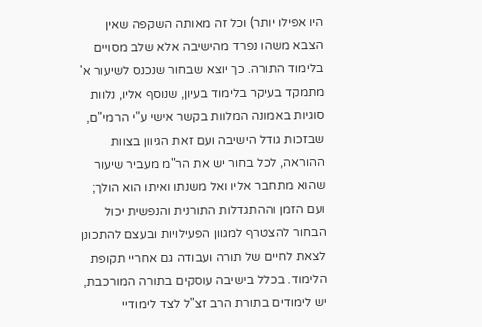היו אפילו יותר) וכל זה מאותה השקפה שאין הצבא משהו נפרד מהישיבה אלא שלב מסויים בלימוד התורה. כך יוצא שבחור שנכנס לשיעור א' מתמקד בעיקר בלימוד בעיון, שנוסף אליו, נלוות סוגיות באמונה המלוות בקשר אישי ע"י הרמי"ם, שבזכות גודל הישיבה ועם זאת הגיוון בצוות ההוראה, לכל בחור יש את הר"מ מעביר שיעור שהוא מתחבר אליו ואל משנתו ואיתו הוא הולך; ועם הזמן וההתגדלות התורנית והנפשית יכול הבחור להצטרף למגוון הפעילויות ובעצם להתכונן לצאת לחיים של תורה ועבודה גם אחריי תקופת הלימוד. בכלל בישיבה עוסקים בתורה המורכבת, יש לימודים בתורת הרב זצ"ל לצד לימודיי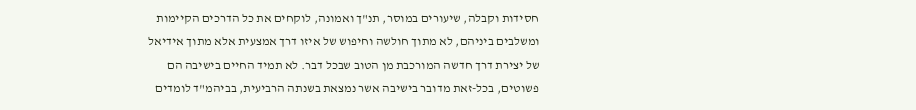חסידות וקבלה, שיעורים במוסר, תנ"ך ואמונה, לוקחים את כל הדרכים הקיימות ומשלבים ביניהם, לא מתוך חולשה וחיפוש של איזו דרך אמצעית אלא מתוך אידיאל של יצירת דרך חדשה המורכבת מן הטוב שבכל דבר. לא תמיד החיים בישיבה הם פשוטים, בכל-זאת מדובר בישיבה אשר נמצאת בשנתה הרביעית, בביהמ"ד לומדים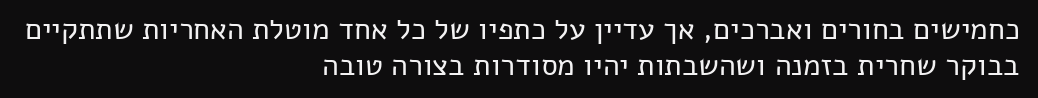כחמישים בחורים ואברכים, אך עדיין על כתפיו של כל אחד מוטלת האחריות שתתקיים בבוקר שחרית בזמנה ושהשבתות יהיו מסודרות בצורה טובה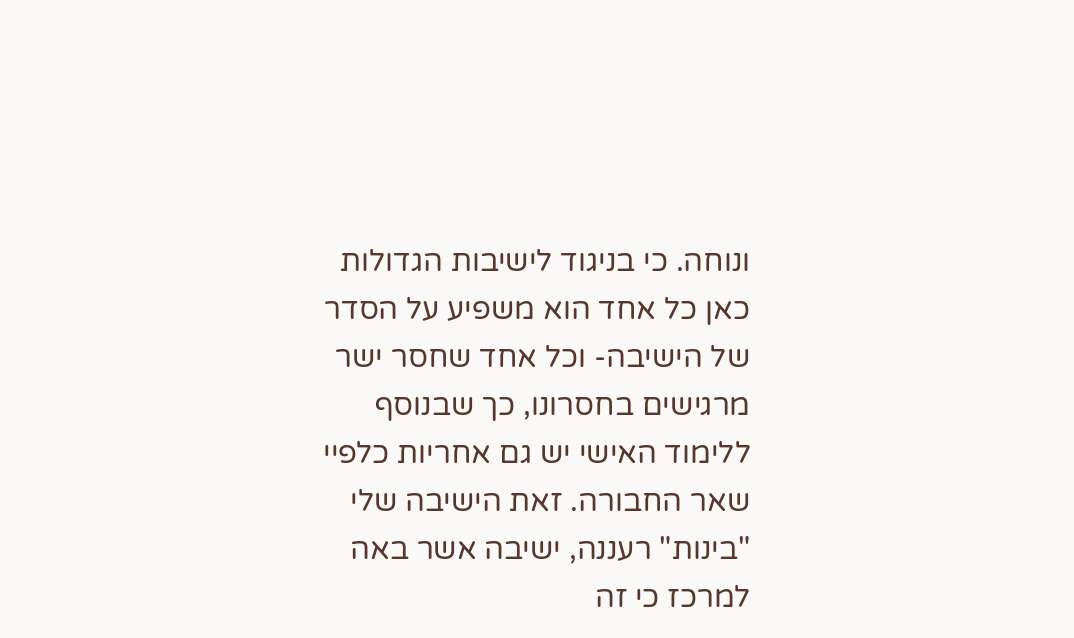ונוחה. כי בניגוד לישיבות הגדולות כאן כל אחד הוא משפיע על הסדר של הישיבה- וכל אחד שחסר ישר מרגישים בחסרונו, כך שבנוסף ללימוד האישי יש גם אחריות כלפיי שאר החבורה. זאת הישיבה שלי "בינות" רעננה, ישיבה אשר באה למרכז כי זה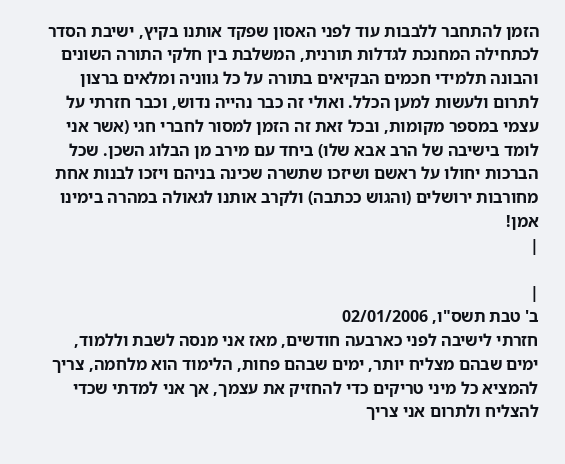הזמן להתחבר ללבבות עוד לפני האסון שפקד אותנו בקיץ, ישיבת הסדר לכתחילה המחנכת לגדלות תורנית, המשלבת בין חלקי התורה השונים והבונה תלמידי חכמים הבקיאים בתורה על כל גווניה ומלאים ברצון לתרום ולעשות למען הכלל. ואולי זה כבר נהייה נדוש, וכבר חזרתי על עצמי במספר מקומות, ובכל זאת זה הזמן למסור לחברי חגי (אשר אני לומד בישיבה של הרב אבא שלו) ביחד עם מירב מן הבלוג השכן. שכל הברכות יחולו על ראשם ושיזכו שתשרה שכינה בניהם ויזכו לבנות אחת מחורבות ירושלים (והגוש ככתבה) ולקרב אותנו לגאולה במהרה בימינו אמן!
|

|
ב' טבת תשס"ו, 02/01/2006
חזרתי לישיבה לפני כארבעה חודשים, מאז אני מנסה לשבת וללמוד, ימים שבהם מצליח יותר, ימים שבהם פחות, הלימוד הוא מלחמה, צריך להמציא כל מיני טריקים כדי להחזיק את עצמך, אך אני למדתי שכדי להצליח ולתרום אני צריך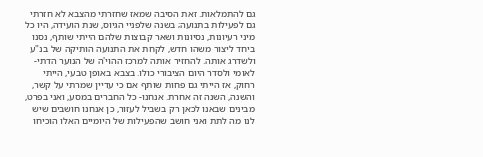גם להתמלאות. זאת הסיבה שמאז שחזרתי מהצבא לא חזרתי גם לפעילות בתנועה; בשנה שלפניי הגיוס, שנת הועידה, היו כל מיני רעיונות, נסיונות ושאר קבוצות שלהם הייתי שותף, נסנו ביחד ליצור משהו חדש, לקחת את התנועה הותיקה של בנ"ע ולשדרג אותה. להחזיר אותה למרכז ההוי'ה של הנוער הדתי-לאומי ולסדר היום הציבורי כולו. בצבא באופן טבעי, הייתי רחוק, אז הייתי גם פחות שותף אם כי עדיין שמרתי על קשר, והשנה, השנה זה אחרת. אנחנו- כל החברים במסע, ואני בפרט, מבינים שבאנו לכאן רק בשביל לעזור, כן אנחנו חושבים שיש לנו מה לתת ואני חושב שהפעילות של היומיים האלו הוכיחו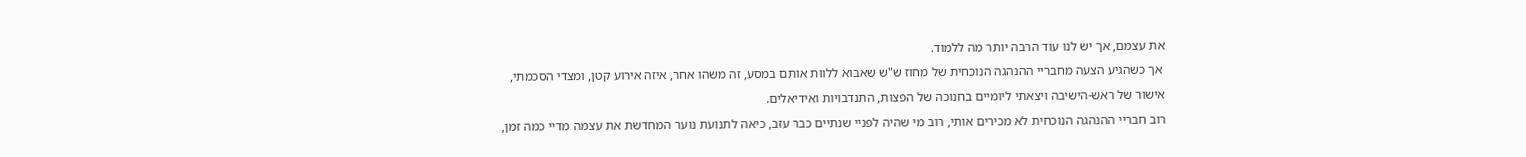את עצמם, אך יש לנו עוד הרבה יותר מה ללמוד.
 אך כשהגיע הצעה מחבריי ההנהגה הנוכחית של מחוז ש"ש שאבוא ללוות אותם במסע, זה משהו אחר, איזה אירוע קטן, ומצדי הסכמתי, אישור של ראש-הישיבה ויצאתי ליומיים בחנוכה של הפצות, התנדבויות ואידיאלים.
רוב חבריי ההנהגה הנוכחית לא מכירים אותי, רוב מי שהיה לפניי שנתיים כבר עזב, כיאה לתנועת נוער המחדשת את עצמה מדיי כמה זמן,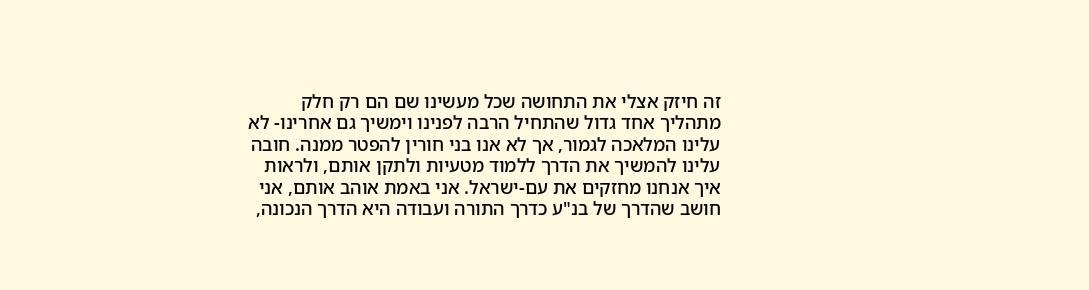זה חיזק אצלי את התחושה שכל מעשינו שם הם רק חלק מתהליך אחד גדול שהתחיל הרבה לפנינו וימשיך גם אחרינו- לא עלינו המלאכה לגמור, אך לא אנו בני חורין להפטר ממנה. חובה עלינו להמשיך את הדרך ללמוד מטעיות ולתקן אותם, ולראות איך אנחנו מחזקים את עם-ישראל. אני באמת אוהב אותם, אני חושב שהדרך של בנ"ע כדרך התורה ועבודה היא הדרך הנכונה,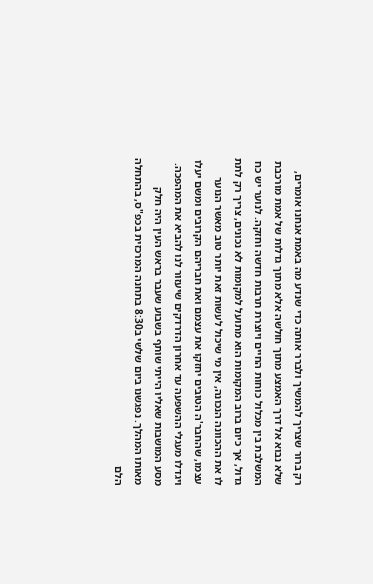רק ברור שצריך להמשיך ולברר אותה כדי שנדע מה באמת אנחנו אומרים, שלא נבוא אל דרך האמצע מתוך חולשה אלא מתוך גדלות של אמת מורכבת המשלבת בין מכלול כוחות החיים ויוצרת תרבות חדשה וחזקה. לנוער יש כח גדול, אך כיום ברוב המקומות הוא מתועל למקומות לא נכונים, צריך רק לתת לו את ההכוונה הנכונה, אין מי שיכול לעשות זאת יותר טוב מאשר הנוער עצמו, שהחבר'ה הטובים יחזקו את עצמם ואת חבריהם הקרובים ומשם יעלו ויגדלו מעגלי ההשפעה עד אחרון הדרדקים שיעזור לנו להביא את המהפכה. מסע המושבות שאליו הייתי שותף בשבוע שעבר בראש העין היה חלק מאותו המהלך. נפגשנו ביום שלשי ב8:30 בתחנה המרכזית בכפ"ס, בהתחלה הלם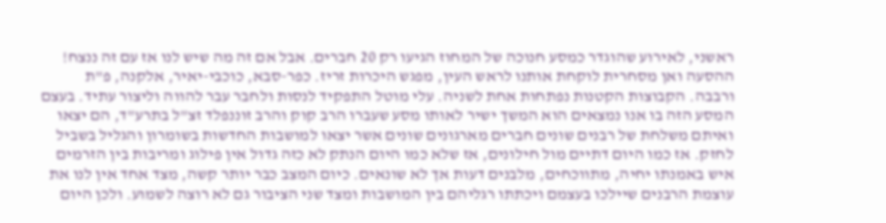ראשני, לאירוע שהוגדר כמסע חנוכה של המחוז הגיעו רק 20 חברים. אבל אם זה מה שיש לנו אז עם זה ננצח! ההסעה ואן מסחרית לוקחת אותנו לראש העין, מפגש היכרות זריז. כפר-סבא, כוכבי-יאיר, אלקנה, פ"ת ורבבה. הקבוצות הקטנות נפתחות אחת לשניה. עלי מוטל התפקיד לנסות ולחבר עבר להווה וליצור עתיד. בעצם המסע הזה בו אנו נמצאים הוא המשך ישיר לאותו מסע שעברו הרב קוק והרב זוננפלד זצ"ל בתרע"ד, הם יצאו ואיתם משלחת של רבנים שונים חברים מארגונים שונים אשר יצאו למושבות החדשות בשומרון והגליל בשביל לחזק. אז כמו היום דתיים מול חילונים, אז שלא כמו היום הנתק לא כזה גדול אין פילוג ומריבות בין הזרמים איש באמנתו יחיה, מתווכחים, מלבנים דעות אך לא שונאים. כיום המצב כבר יותר קשה, מצד אחד אין לנו את עוצמת הרבנים שיילכו בעצמם ויכתתו רגליהם בין המושבות ומצד שני הציבור גם לא רוצה לשמוע. ולכן היום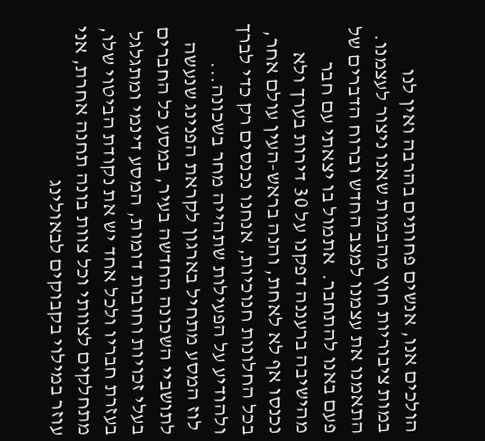הולכים אנו, אנשים פחותים בהרבה ואין לנו במות ציבוריות חוץ מהבמות שאנו ניצור לעצמנו. התאמנו את עצמנו למצב החדש וברוח הדברים של פעם באנו להתחבר.  אתמול בו יצאתי עם חבר מהישיבה ברעננה דפקנו על 30 דירות בערך ולא נכנסו אף לא לאחת, והנה בראש-העין עולם אחר, בכל החלונות חנוכיות, אנחנו נכנסים רק כדי לברך ולהודיע על הפעילות שתהייה מחר בשכונה...
 לוז המסע מתחיל בארגון לקראת הפנינג שנעשה לתושביי השכונה החדשה בעיר, במסע כל החברים בעלי זכויות וחובות דומות, המסע דינמי ומתגלגל בעזרת חבריו ולכל אחד יש את נקודת הביטוי שלו, מתחלקים לצוותי וכל צוות בונה תחנה אחרת, אני עוזר במילוי בקבוקים לבאולינג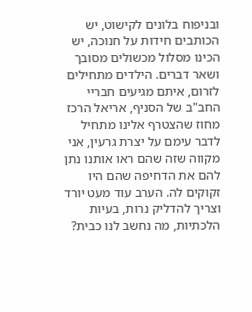ובניפוח בלונים לקישוט, יש הכותבים חידות על חנוכה, יש הכינו מסלול מכשולים מסובך ושאר דברים. הילדים מתחילים לזרום, איתם מגיעים חבריי החב"ב של הסניף, אריאל הרכז מחוז שהצטרף אלינו מתחיל לדבר עימם על יצרת גרעין, אני מקווה שזה שהם ראו אותנו נתן להם את הדחיפה שהם היו זקוקים לה. הערב עוד מעט יורד וצריך להדליק נרות, בעיות הלכתיות, מה נחשב לנו כבית?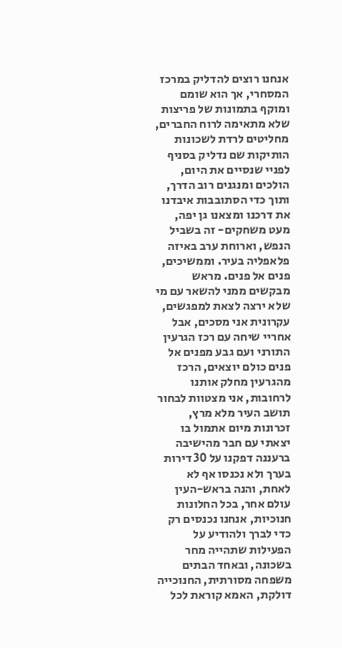אנחנו רוצים להדליק במרכז המסחרי, אך הוא שומם ומוקף בתמונות של פריצות שלא מתאימה לרוח החברים, מחליטים לרדת לשכונות הותיקות שם נדליק בסניף לפניי שנסיים את היום, הולכים ומנגנים רוב הדרך, ותוך כדי הסתובבות איבדנו את דרכנו ומצאנו גן יפה, מעט משחקים- זה בשביל הנפש, וארוחת ערב באיזה פלאפליה בעיר. וממשיכים, פנים אל פנים. מראש מבקשים ממני להשאר עם מי שלא ירצה לצאת למפגשים, עקרונית אני מסכים, אבל אחריי שיחה עם רכז הגרעין התורני ועם גבע מפנים אל פנים כולם יוצאים, הרכז מהגרעין מחלק אותנו לרחובות, אני מצטוות לבחור תושב העיר מלא מרץ, זכרונות מיום אתמול בו יצאתי עם חבר מהישיבה ברעננה דפקנו על 30 דירות בערך ולא נכנסו אף לא לאחת, והנה בראש-העין עולם אחר, בכל החלונות חנוכיות, אנחנו נכנסים רק כדי לברך ולהודיע על הפעילות שתהייה מחר בשכונה, ובאחד הבתים משפחה מסורתית, החנוכייה דולקת, האמא קוראת לכל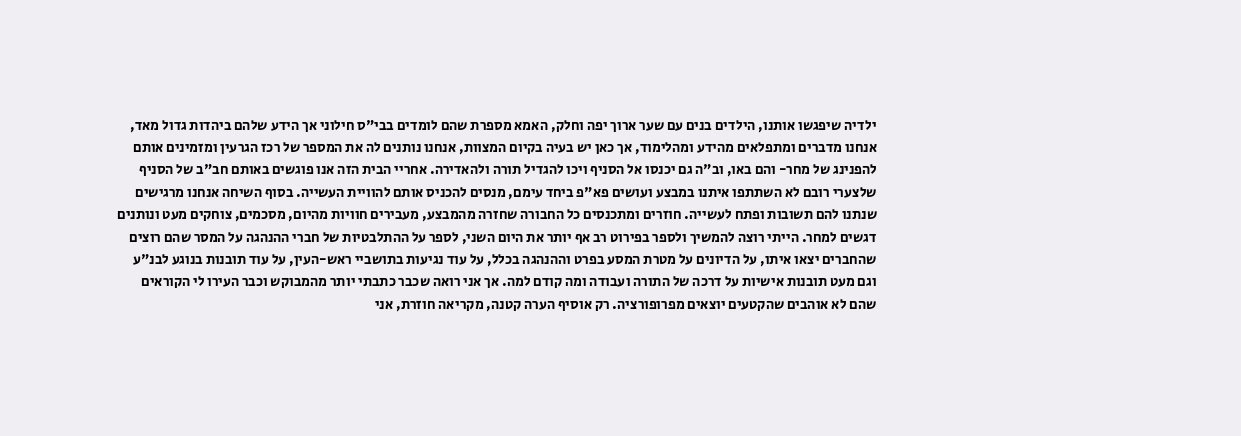ילדיה שיפגשו אותנו, הילדים בנים עם שער ארוך יפה וחלק, האמא מספרת שהם לומדים בבי"ס חילוני אך הידע שלהם ביהדות גדול מאד, אנחנו מדברים ומתפלאים מהידע ומהלימוד, אך כאן יש בעיה בקיום המצוות, אנחנו נותנים לה את המספר של רכז הגרעין ומזמינים אותם להפנינג של מחר- והם באו, וב"ה גם יכנסו אל הסניף ויכו להגדיל תורה ולהאדירה. אחריי הבית הזה אנו פוגשים באותם חב"ב של הסניף שלצערי רובם לא השתתפו איתנו במבצע ועושים פא"פ ביחד עימם, מנסים להכניס אותם להוויית העשייה. בסוף השיחה אנחנו מרגישים שנתנו להם תשובות ופתח לעשייה. חוזרים ומתכנסים כל החבורה שחזרה מהמבצע, מעבירים חוויות מהיום, מסכמים, צוחקים מעט ונותנים דגשים למחר. הייתי רוצה להמשיך ולספר בפירוט רב אף יותר את היום השני, לספר על ההתלבטיות של חברי ההנהגה על המסר שהם רוצים שהחברים יצאו איתו, על הדיונים על מטרת המסע בפרט וההנהגה בכלל, על עוד נגיעות בתושביי ראש-העין, על עוד תובנות בנוגע לבנ"ע וגם מעט תובנות אישיות על דרכה של התורה ועבודה ומה קודם למה. אך אני רואה שכבר כתבתי יותר מהמבוקש וכבר העירו לי הקוראים שהם לא אוהבים שהקטעים יוצאים מפרופורציה. רק אוסיף הערה קטנה, מקריאה חוזרת, אני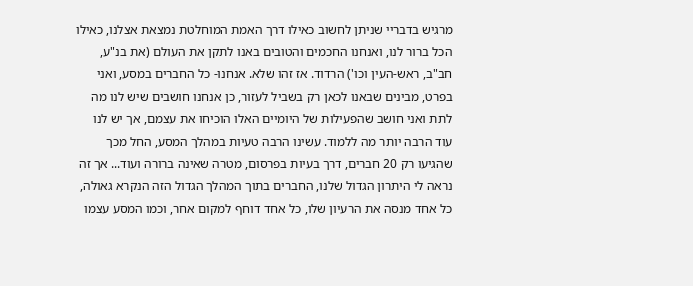מרגיש בדבריי שניתן לחשוב כאילו דרך האמת המוחלטת נמצאת אצלנו, כאילו הכל ברור לנו, ואנחנו החכמים והטובים באנו לתקן את העולם (את בנ"ע, חב"ב, ראש-העין וכו') הרדוד. אז זהו שלא. אנחנו- כל החברים במסע, ואני בפרט, מבינים שבאנו לכאן רק בשביל לעזור, כן אנחנו חושבים שיש לנו מה לתת ואני חושב שהפעילות של היומיים האלו הוכיחו את עצמם, אך יש לנו עוד הרבה יותר מה ללמוד. עשינו הרבה טעיות במהלך המסע, החל מכך שהגיעו רק 20 חברים, דרך בעיות בפרסום, מטרה שאינה ברורה ועוד... אך זה נראה לי היתרון הגדול שלנו, החברים בתוך המהלך הגדול הזה הנקרא גאולה, כל אחד מנסה את הרעיון שלו, כל אחד דוחף למקום אחר, וכמו המסע עצמו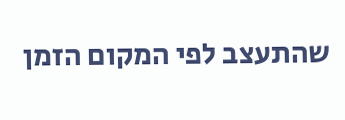שהתעצב לפי המקום הזמן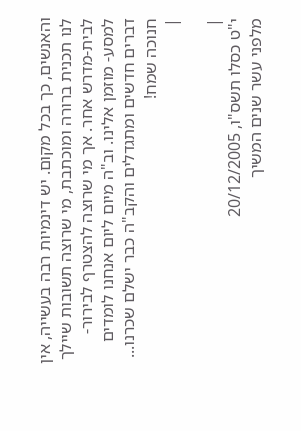והאנשים, כך בכל מקום. יש דינמיות רבה בעשייה, אין לנו תכנית ברורה ומוכתבת, מי שרוצה תשובות שיילך לבית-מדרש אחר. אך מי שרוצה להצטרף לבירור- למסע- מוזמן אלינו. וב"ה מיום ליום אנחנו לומדים דברים חדשים ומתגדלים והקב"ה כבר ישלם שכרנו... חנוכה שמח!
|

|
י"ט כסלו תשס"ו, 20/12/2005
מלפני עשר שנים המשיך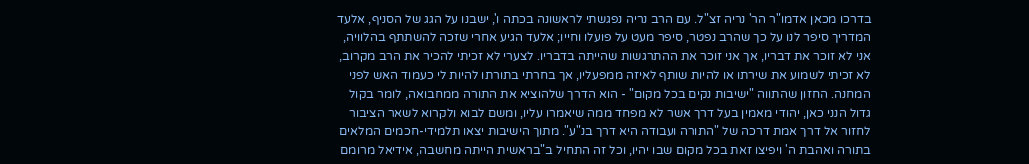בדרכו מכאן אדמו"ר הר' נריה זצ"ל. עם הרב נריה נפגשתי לראשונה בכתה ו', ישבנו על הגג של הסניף, אלעד המדריך סיפר לנו על כך שהרב נפטר, סיפר מעט על פועלו וחייו; אלעד הגיע אחרי שזכה להשתתף בהלוויה, אני לא זוכר את דבריו, אך אני זוכר את ההתרגשות שהייתה בדבריו. לצערי לא זכיתי להכיר את הרב מקרוב, לא זכיתי לשמוע את שירתו או להיות שותף לאיזה ממפעליו, אך בחרתי בתורתו להיות לי כעמוד האש לפני המחנה. החזון שהתווה "ישיבות נקים בכל מקום" - הוא הדרך שלהוציא את התורה ממחבואה, לומר בקול גדול הנני כאן, יהודי מאמין בעל דרך אשר לא מפחד ממה שיאמרו עליו, ומשם לבוא ולקרוא לשאר הציבור לחזור אל דרך אמת דרכה של "התורה ועבודה היא דרך בנ"ע". מתוך הישיבות יצאו תלמידי-חכמים המלאים בתורה ואהבת ה' ויפיצו זאת בכל מקום שבו יהיו, וכל זה התחיל ב"בראשית הייתה מחשבה, אידיאל מרומם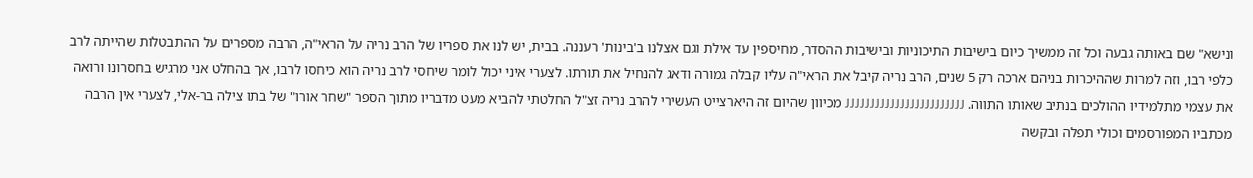ונישא" שם באותה גבעה וכל זה ממשיך כיום בישיבות התיכוניות ובישיבות ההסדר, מחיספין עד אילת וגם אצלנו ב'בינות' רעננה. בבית, יש לנו את ספריו של הרב נריה על הראי"ה, הרבה מספרים על ההתבטלות שהייתה לרב כלפי רבו, וזה למרות שההיכרות בניהם ארכה רק 5 שנים, הרב נריה קיבל את הראי"ה עליו קבלה גמורה ודאג להנחיל את תורתו. לצערי איני יכול לומר שיחסי לרב נריה הוא כיחסו לרבו, אך בהחלט אני מרגיש בחסרונו ורואה את עצמי מתלמידיו ההולכים בנתיב שאותו התווה. JJJJJJJJJJJJJJJJJJJJJJJJ מכיוון שהיום זה היארצייט העשירי להרב נריה זצ"ל החלטתי להביא מעט מדבריו מתוך הספר "שחר אורו" של בתו צילה בר-אלי, לצערי אין הרבה מכתביו המפורסמים וכולי תפלה ובקשה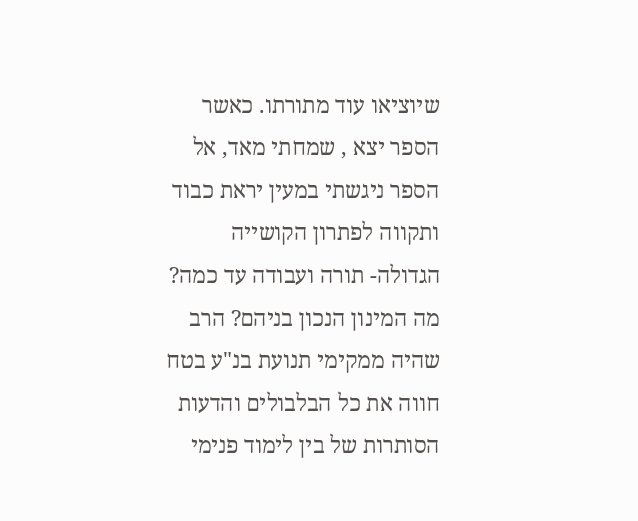שיוציאו עוד מתורתו. כאשר הספר יצא , שמחתי מאד, אל הספר ניגשתי במעין יראת כבוד ותקווה לפתרון הקושייה הגדולה- תורה ועבודה עד כמה? מה המינון הנכון בניהם? הרב שהיה ממקימי תנועת בנ"ע בטח חווה את כל הבלבולים והדעות הסותרות של בין לימוד פנימי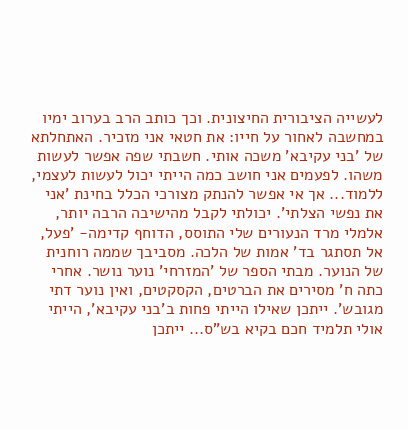לעשייה הציבורית החיצונית. וכך כותב הרב בערוב ימיו במחשבה לאחור על חייו: את חטאי אני מזכיר. האתחלתא של 'בני עקיבא' משכה אותי. חשבתי שפה אפשר לעשות משהו. לפעמים אני חושב כמה הייתי יכול לעשות לעצמי, ללמוד... אך אי אפשר להנתק מצורכי הכלל בחינת 'אני את נפשי הצלתי'. יכולתי לקבל מהישיבה הרבה יותר, אלמלי מרד הנעורים שלי התוסס, הדוחף קדימה- 'פעל, אל תסתגר בד' אמות של הלכה. מסביבך שממה רוחנית של הנוער. מבתי הספר של 'המזרחי' נוער נושר. אחרי כתה ח' מסירים את הברטים, הקסקטים, ואין נוער דתי מגובש'. ייתכן שאילו הייתי פחות ב'בני עקיבא', הייתי אולי תלמיד חכם בקיא בש"ס... ייתכן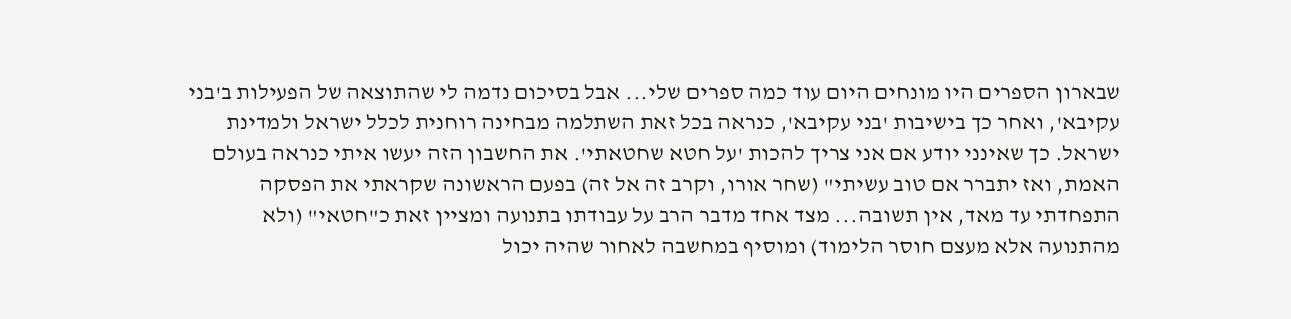שבארון הספרים היו מונחים היום עוד כמה ספרים שלי... אבל בסיכום נדמה לי שהתוצאה של הפעילות ב'בני עקיבא', ואחר כך בישיבות 'בני עקיבא', כנראה בכל זאת השתלמה מבחינה רוחנית לכלל ישראל ולמדינת ישראל. כך שאינני יודע אם אני צריך להכות 'על חטא שחטאתי'. את החשבון הזה יעשו איתי כנראה בעולם האמת, ואז יתברר אם טוב עשיתי" (שחר אורו, וקרב זה אל זה) בפעם הראשונה שקראתי את הפסקה התפחדתי עד מאד, אין תשובה... מצד אחד מדבר הרב על עבודתו בתנועה ומציין זאת כ"חטאי" (ולא מהתנועה אלא מעצם חוסר הלימוד) ומוסיף במחשבה לאחור שהיה יכול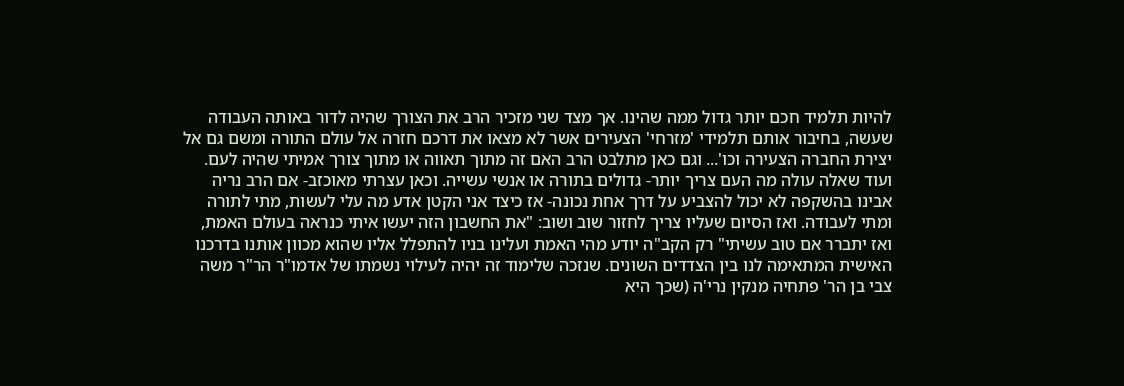להיות תלמיד חכם יותר גדול ממה שהינו. אך מצד שני מזכיר הרב את הצורך שהיה לדור באותה העבודה שעשה, בחיבור אותם תלמידי 'מזרחי' הצעירים אשר לא מצאו את דרכם חזרה אל עולם התורה ומשם גם אל יצירת החברה הצעירה וכו'... וגם כאן מתלבט הרב האם זה מתוך תאווה או מתוך צורך אמיתי שהיה לעם. ועוד שאלה עולה מה העם צריך יותר- גדולים בתורה או אנשי עשייה. וכאן עצרתי מאוכזב- אם הרב נריה אבינו בהשקפה לא יכול להצביע על דרך אחת נכונה- אז כיצד אני הקטן אדע מה עלי לעשות, מתי לתורה ומתי לעבודה. ואז הסיום שעליו צריך לחזור שוב ושוב: "את החשבון הזה יעשו איתי כנראה בעולם האמת, ואז יתברר אם טוב עשיתי" רק הקב"ה יודע מהי האמת ועלינו בניו להתפלל אליו שהוא מכוון אותנו בדרכנו האישית המתאימה לנו בין הצדדים השונים. שנזכה שלימוד זה יהיה לעילוי נשמתו של אדמו"ר הר"ר משה צבי בן הר' פתחיה מנקין נרי'ה (שכך היא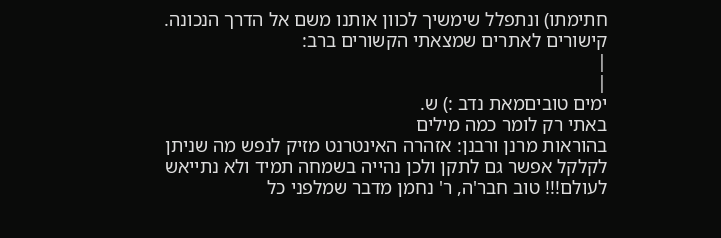חתימתו) ונתפלל שימשיך לכוון אותנו משם אל הדרך הנכונה. קישורים לאתרים שמצאתי הקשורים ברב:
|
|
ימים טוביםמאת נדב :) ש.
באתי רק לומר כמה מילים
בהוראות מרנן ורבנן: אזהרה האינטרנט מזיק לנפש מה שניתן לקלקל אפשר גם לתקן ולכן נהייה בשמחה תמיד ולא נתייאש לעולם!!! טוב חבר'ה, ר' נחמן מדבר שמלפני כל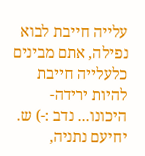עלייה חייבת לבוא נפילה, אתם מבינים כלעלייה חייבת להיות ירידה- היכונו... נדב :-) ש. יחיעם נתניה,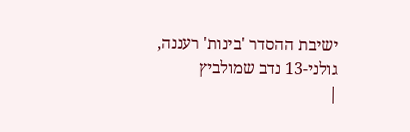ישיבת ההסדר 'בינות' רעננה, גולני-13 נדב שמולביץ
|